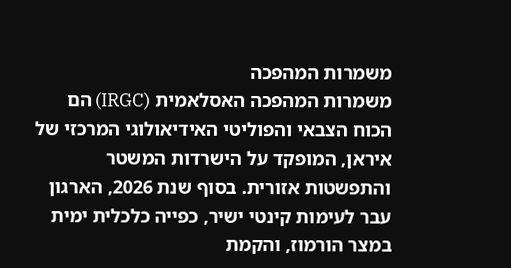משמרות המהפכה
משמרות המהפכה האסלאמית (IRGC) הם הכוח הצבאי והפוליטי האידיאולוגי המרכזי של איראן, המופקד על הישרדות המשטר והתפשטות אזורית. בסוף שנת 2026, הארגון עבר לעימות קינטי ישיר, כפייה כלכלית ימית במצר הורמוז, והקמת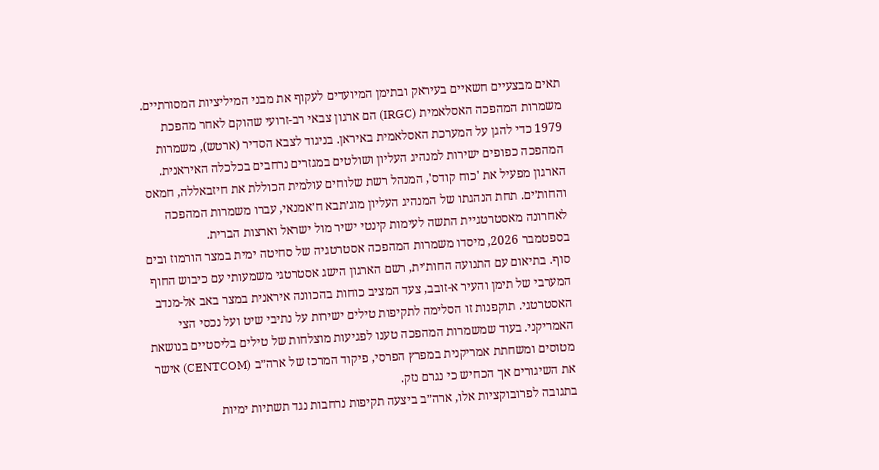תאים מבצעיים חשאיים בעיראק ובתימן המיועדים לעקוף את מבני המיליציות המסורתיים.
משמרות המהפכה האסלאמית (IRGC) הם ארגון צבאי רב-זרועי שהוקם לאחר מהפכת 1979 כדי להגן על המערכת האסלאמית באיראן. בניגוד לצבא הסדיר (ארטש), משמרות המהפכה כפופים ישירות למנהיג העליון ושולטים במגזרים נרחבים בכלכלה האיראנית. הארגון מפעיל את 'כוח קודס', המנהל רשת שלוחים עולמית הכוללת את חיזבאללה, חמאס והחות׳ים. תחת הנהגתו של המנהיג העליון מוג׳תבא ח׳אמנאי, עברו משמרות המהפכה לאחרונה מאסטרטגיית התשה לעימות קינטי ישיר מול ישראל וארצות הברית.
בספטמבר 2026, מיסדו משמרות המהפכה אסטרטגיה של סחיטה ימית במצר הורמוז ובים סוף. בתיאום עם התנועה החות׳ית, רשם הארגון הישג אסטרטגי משמעותי עם כיבוש החוף המערבי של תימן והעיר א-זובב, צעד המציב כוחות בהכוונה איראנית במצר באב אל-מנדב האסטרטגי. תוקפנות זו הסלימה לתקיפות טילים ישירות על נתיבי שיט ועל נכסי הצי האמריקני. בעוד שמשמרות המהפכה טענו לפגיעות מוצלחות של טילים בליסטיים בנושאת מטוסים ומשחתת אמריקנית במפרץ הפרסי, פיקוד המרכז של ארה״ב (CENTCOM) אישר את השיגורים אך הכחיש כי נגרם נזק.
בתגובה לפרובוקציות אלו, ארה״ב ביצעה תקיפות נרחבות נגד תשתיות ימיות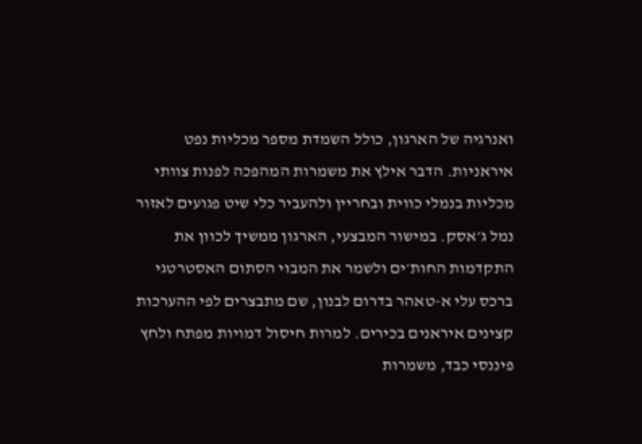ואנרגיה של הארגון, כולל השמדת מספר מכליות נפט איראניות. הדבר אילץ את משמרות המהפכה לפנות צוותי מכליות בנמלי כווית ובחריין ולהעביר כלי שיט פגועים לאזור נמל ג׳אסק. במישור המבצעי, הארגון ממשיך לכוון את התקדמות החות׳ים ולשמר את המבוי הסתום האסטרטגי ברכס עלי א-טאהר בדרום לבנון, שם מתבצרים לפי ההערכות קצינים איראנים בכירים. למרות חיסול דמויות מפתח ולחץ פיננסי כבד, משמרות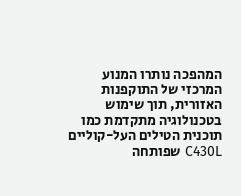המהפכה נותרו המנוע המרכזי של התוקפנות האזורית, תוך שימוש בטכנולוגיה מתקדמת כמו תוכנית הטילים העל-קוליים C430L שפותחה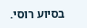בסיוע רוסי.